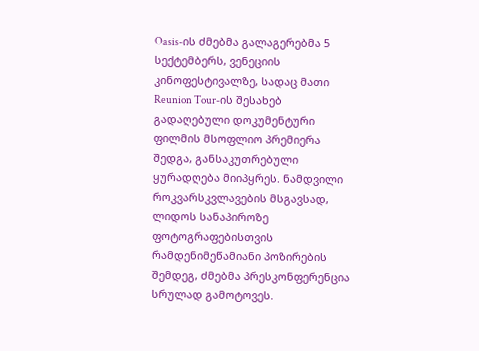Oasis-ის ძმებმა გალაგერებმა 5 სექტემბერს, ვენეციის კინოფესტივალზე, სადაც მათი Reunion Tour-ის შესახებ გადაღებული დოკუმენტური ფილმის მსოფლიო პრემიერა შედგა, განსაკუთრებული ყურადღება მიიპყრეს. ნამდვილი როკვარსკვლავების მსგავსად, ლიდოს სანაპიროზე ფოტოგრაფებისთვის რამდენიმეწამიანი პოზირების შემდეგ, ძმებმა პრესკონფერენცია სრულად გამოტოვეს.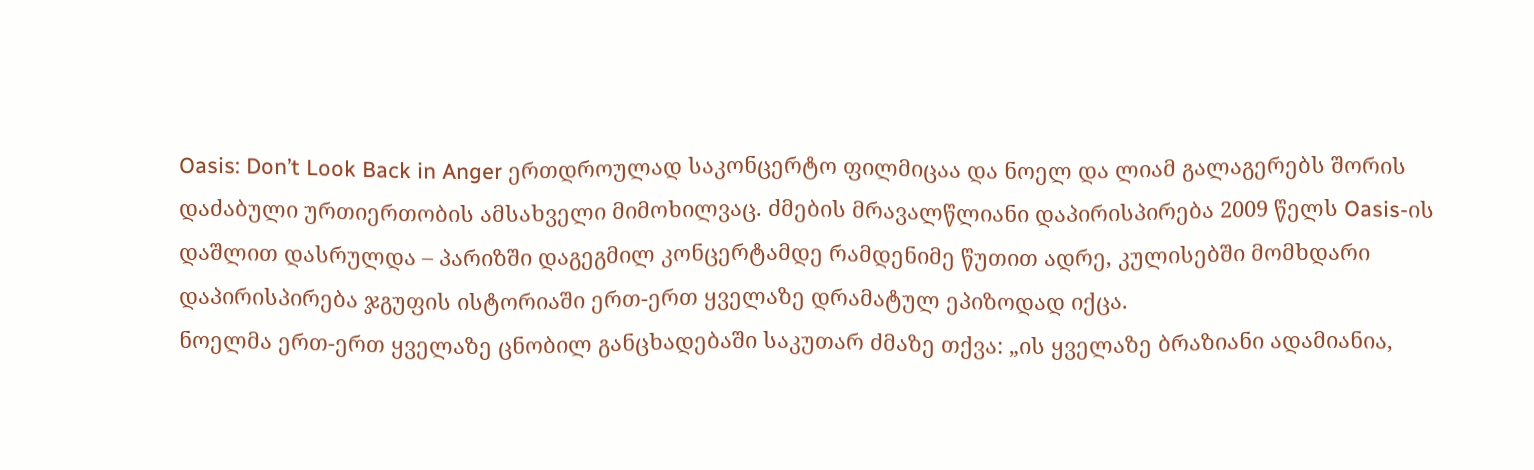Oasis: Don’t Look Back in Anger ერთდროულად საკონცერტო ფილმიცაა და ნოელ და ლიამ გალაგერებს შორის დაძაბული ურთიერთობის ამსახველი მიმოხილვაც. ძმების მრავალწლიანი დაპირისპირება 2009 წელს Oasis-ის დაშლით დასრულდა – პარიზში დაგეგმილ კონცერტამდე რამდენიმე წუთით ადრე, კულისებში მომხდარი დაპირისპირება ჯგუფის ისტორიაში ერთ-ერთ ყველაზე დრამატულ ეპიზოდად იქცა.
ნოელმა ერთ-ერთ ყველაზე ცნობილ განცხადებაში საკუთარ ძმაზე თქვა: „ის ყველაზე ბრაზიანი ადამიანია,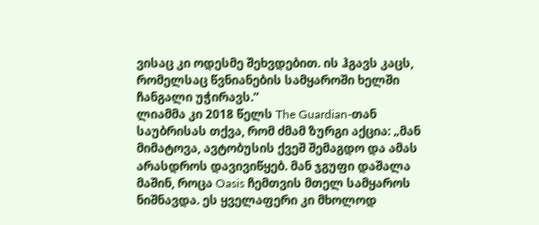ვისაც კი ოდესმე შეხვდებით. ის ჰგავს კაცს, რომელსაც წვნიანების სამყაროში ხელში ჩანგალი უჭირავს.”
ლიამმა კი 2018 წელს The Guardian-თან საუბრისას თქვა, რომ ძმამ ზურგი აქცია: „მან მიმატოვა, ავტობუსის ქვეშ შემაგდო და ამას არასდროს დავივიწყებ. მან ჯგუფი დაშალა მაშინ, როცა Oasis ჩემთვის მთელ სამყაროს ნიშნავდა. ეს ყველაფერი კი მხოლოდ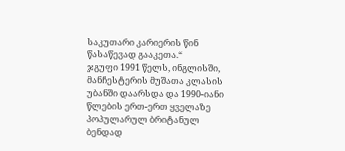საკუთარი კარიერის წინ წასაწევად გააკეთა.“
ჯგუფი 1991 წელს, ინგლისში, მანჩესტერის მუშათა კლასის უბანში დაარსდა და 1990-იანი წლების ერთ-ერთ ყველაზე პოპულარულ ბრიტანულ ბენდად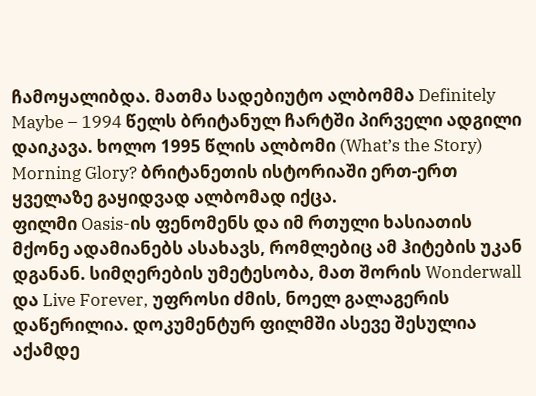ჩამოყალიბდა. მათმა სადებიუტო ალბომმა Definitely Maybe – 1994 წელს ბრიტანულ ჩარტში პირველი ადგილი დაიკავა. ხოლო 1995 წლის ალბომი (What’s the Story) Morning Glory? ბრიტანეთის ისტორიაში ერთ-ერთ ყველაზე გაყიდვად ალბომად იქცა.
ფილმი Oasis-ის ფენომენს და იმ რთული ხასიათის მქონე ადამიანებს ასახავს, რომლებიც ამ ჰიტების უკან დგანან. სიმღერების უმეტესობა, მათ შორის Wonderwall და Live Forever, უფროსი ძმის, ნოელ გალაგერის დაწერილია. დოკუმენტურ ფილმში ასევე შესულია აქამდე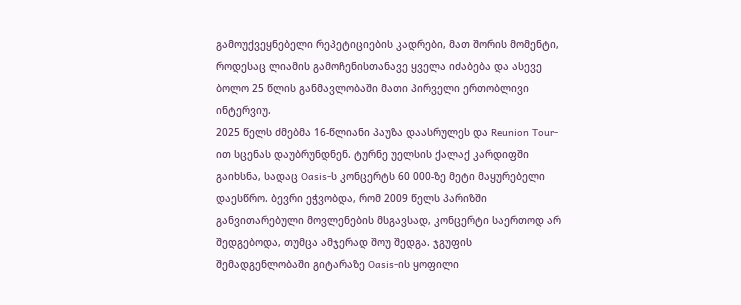გამოუქვეყნებელი რეპეტიციების კადრები, მათ შორის მომენტი, როდესაც ლიამის გამოჩენისთანავე ყველა იძაბება და ასევე ბოლო 25 წლის განმავლობაში მათი პირველი ერთობლივი ინტერვიუ.
2025 წელს ძმებმა 16-წლიანი პაუზა დაასრულეს და Reunion Tour-ით სცენას დაუბრუნდნენ. ტურნე უელსის ქალაქ კარდიფში გაიხსნა, სადაც Oasis-ს კონცერტს 60 000-ზე მეტი მაყურებელი დაესწრო. ბევრი ეჭვობდა, რომ 2009 წელს პარიზში განვითარებული მოვლენების მსგავსად, კონცერტი საერთოდ არ შედგებოდა, თუმცა ამჯერად შოუ შედგა. ჯგუფის შემადგენლობაში გიტარაზე Oasis-ის ყოფილი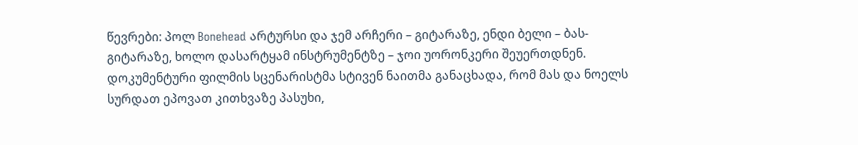წევრები: პოლ Bonehead არტურსი და ჯემ არჩერი – გიტარაზე, ენდი ბელი – ბას-გიტარაზე, ხოლო დასარტყამ ინსტრუმენტზე – ჯოი უორონკერი შეუერთდნენ.
დოკუმენტური ფილმის სცენარისტმა სტივენ ნაითმა განაცხადა, რომ მას და ნოელს სურდათ ეპოვათ კითხვაზე პასუხი,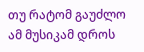თუ რატომ გაუძლო ამ მუსიკამ დროს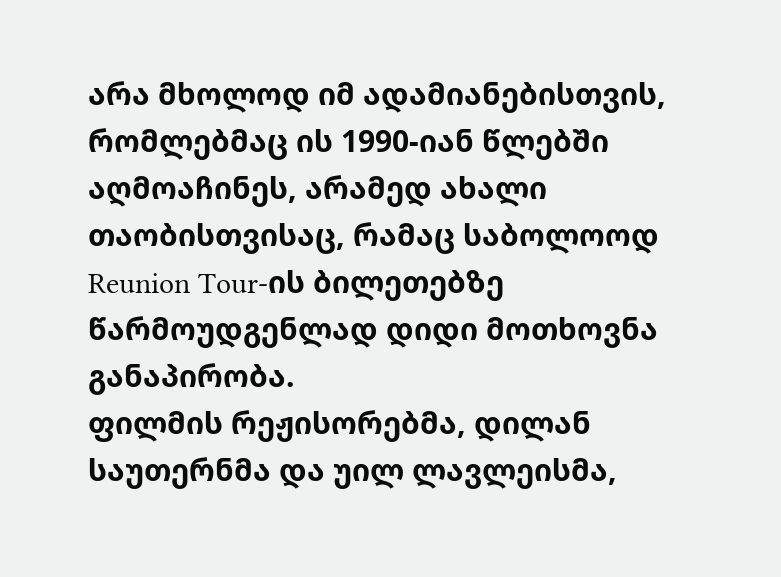არა მხოლოდ იმ ადამიანებისთვის, რომლებმაც ის 1990-იან წლებში აღმოაჩინეს, არამედ ახალი თაობისთვისაც, რამაც საბოლოოდ Reunion Tour-ის ბილეთებზე წარმოუდგენლად დიდი მოთხოვნა განაპირობა.
ფილმის რეჟისორებმა, დილან საუთერნმა და უილ ლავლეისმა,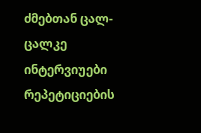ძმებთან ცალ-ცალკე ინტერვიუები რეპეტიციების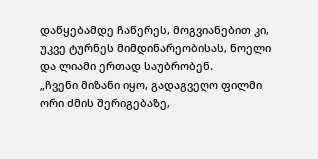დაწყებამდე ჩაწერეს, მოგვიანებით კი, უკვე ტურნეს მიმდინარეობისას, ნოელი და ლიამი ერთად საუბრობენ.
„ჩვენი მიზანი იყო, გადაგვეღო ფილმი ორი ძმის შერიგებაზე,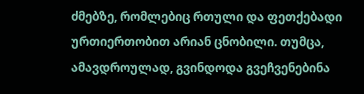ძმებზე, რომლებიც რთული და ფეთქებადი ურთიერთობით არიან ცნობილი. თუმცა, ამავდროულად, გვინდოდა გვეჩვენებინა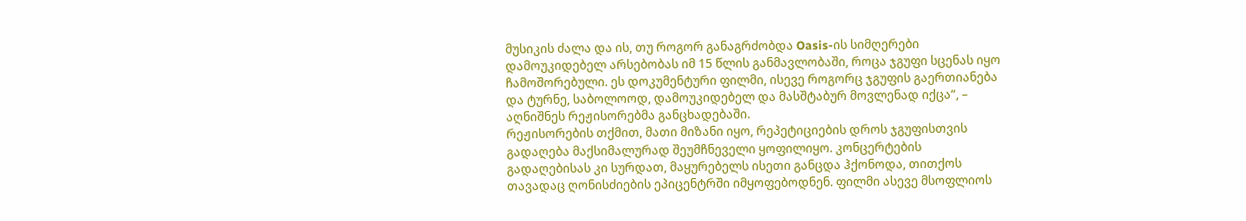მუსიკის ძალა და ის, თუ როგორ განაგრძობდა Oasis-ის სიმღერები დამოუკიდებელ არსებობას იმ 15 წლის განმავლობაში, როცა ჯგუფი სცენას იყო ჩამოშორებული. ეს დოკუმენტური ფილმი, ისევე როგორც ჯგუფის გაერთიანება და ტურნე, საბოლოოდ, დამოუკიდებელ და მასშტაბურ მოვლენად იქცა“, – აღნიშნეს რეჟისორებმა განცხადებაში.
რეჟისორების თქმით, მათი მიზანი იყო, რეპეტიციების დროს ჯგუფისთვის გადაღება მაქსიმალურად შეუმჩნეველი ყოფილიყო. კონცერტების გადაღებისას კი სურდათ, მაყურებელს ისეთი განცდა ჰქონოდა, თითქოს თავადაც ღონისძიების ეპიცენტრში იმყოფებოდნენ. ფილმი ასევე მსოფლიოს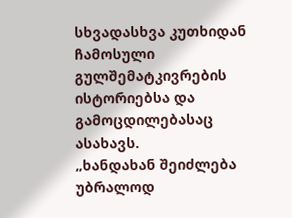სხვადასხვა კუთხიდან ჩამოსული გულშემატკივრების ისტორიებსა და გამოცდილებასაც ასახავს.
„ხანდახან შეიძლება უბრალოდ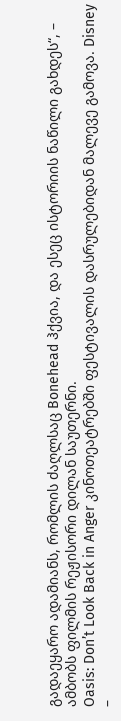გადაეყარო ადამიანს, რომლის ძაღლსაც Bonehead ჰქვია, და ესეც ისტორიის ნაწილი გახდეს“, – ამბობს ფილმის რეჟისორი დილან საუთერნი.
Oasis: Don’t Look Back in Anger კინოთეატრებში ფესტივალის დასრულებიდან მალევე გამოვა. Disney –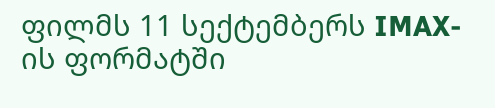ფილმს 11 სექტემბერს IMAX-ის ფორმატში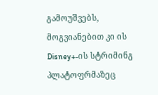გამოუშვებს, მოგვიანებით კი ის Disney+-ის სტრიმინგ პლატოფრმაზეც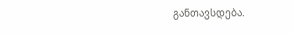განთავსდება.